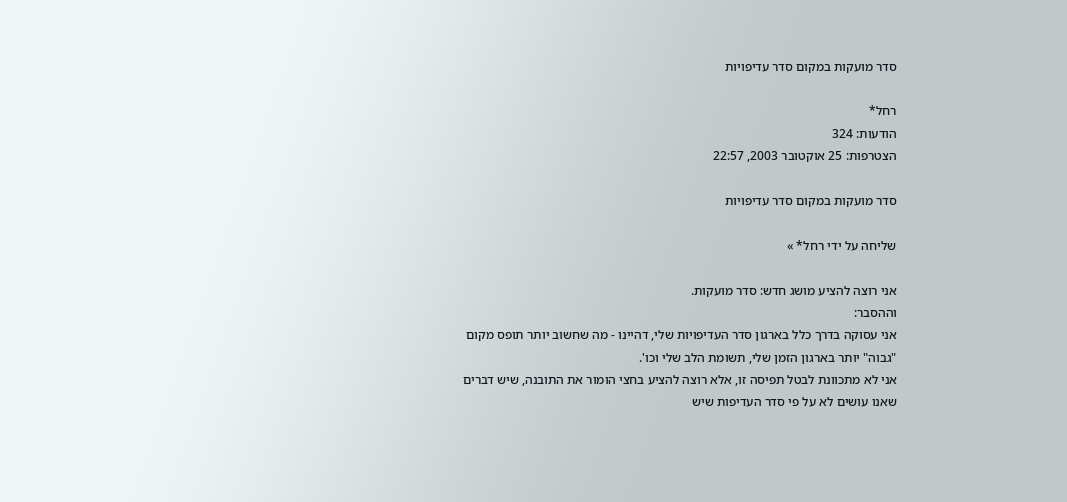סדר מועקות במקום סדר עדיפויות

רחל*
הודעות: 324
הצטרפות: 25 אוקטובר 2003, 22:57

סדר מועקות במקום סדר עדיפויות

שליחה על ידי רחל* »

אני רוצה להציע מושג חדש: סדר מועקות.
וההסבר:
אני עסוקה בדרך כלל בארגון סדר העדיפויות שלי, דהיינו - מה שחשוב יותר תופס מקום "גבוה" יותר בארגון הזמן שלי, תשומת הלב שלי וכו'.
אני לא מתכוונת לבטל תפיסה זו, אלא רוצה להציע בחצי הומור את התובנה, שיש דברים שאנו עושים לא על פי סדר העדיפות שיש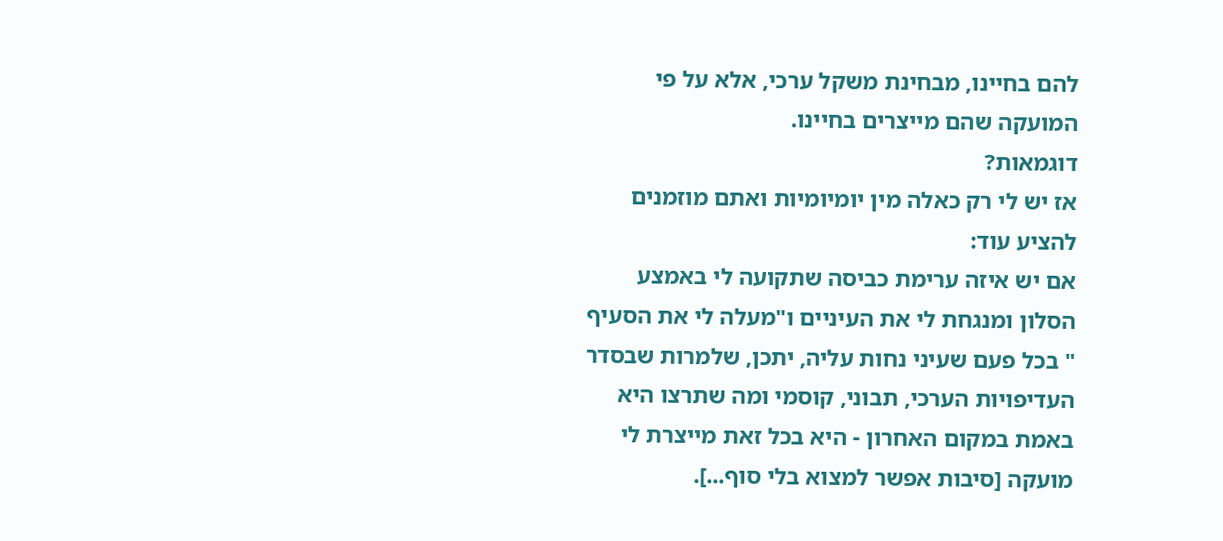להם בחיינו, מבחינת משקל ערכי, אלא על פי המועקה שהם מייצרים בחיינו.
דוגמאות?
אז יש לי רק כאלה מין יומיומיות ואתם מוזמנים להציע עוד:
אם יש איזה ערימת כביסה שתקועה לי באמצע הסלון ומנגחת לי את העיניים ו"מעלה לי את הסעיף " בכל פעם שעיני נחות עליה, יתכן, שלמרות שבסדר העדיפויות הערכי, תבוני, קוסמי ומה שתרצו היא באמת במקום האחרון - היא בכל זאת מייצרת לי מועקה [סיבות אפשר למצוא בלי סוף...].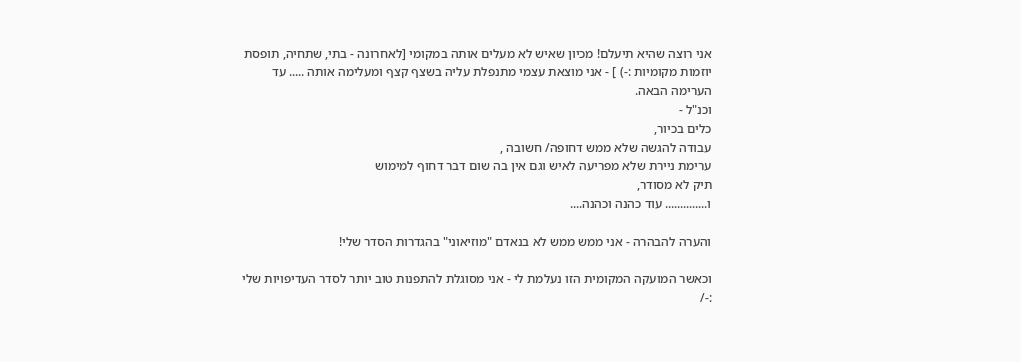אני רוצה שהיא תיעלם! מכיון שאיש לא מעלים אותה במקומי [לאחרונה - בתי, שתחיה, תופסת יוזמות מקומיות :-) ] - אני מוצאת עצמי מתנפלת עליה בשצף קצף ומעלימה אותה ..... עד הערימה הבאה.
וכנ"ל -
כלים בכיור,
עבודה להגשה שלא ממש דחופה/ חשובה ,
ערימת ניירת שלא מפריעה לאיש וגם אין בה שום דבר דחוף למימוש
תיק לא מסודר,
ו.............. עוד כהנה וכהנה....

והערה להבהרה - אני ממש ממש לא בנאדם "מוזיאוני" בהגדרות הסדר שלי!

וכאשר המועקה המקומית הזו נעלמת לי - אני מסוגלת להתפנות טוב יותר לסדר העדיפויות שלי :-/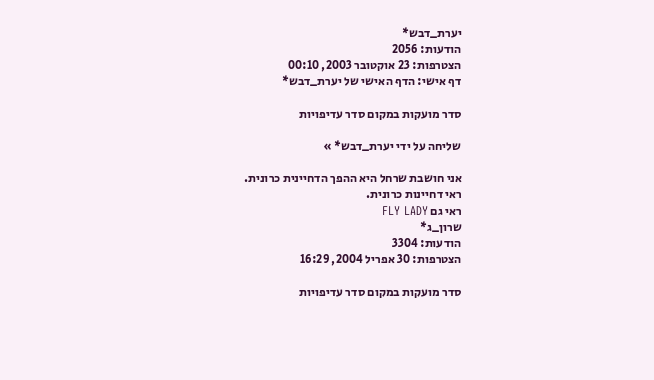יערת_דבש*
הודעות: 2056
הצטרפות: 23 אוקטובר 2003, 00:10
דף אישי: הדף האישי של יערת_דבש*

סדר מועקות במקום סדר עדיפויות

שליחה על ידי יערת_דבש* »

אני חושבת שרחל היא ההפך הדחיינית כרונית.
ראי דחיינות כרונית.
ראי גם FLY LADY
שרון_ג*
הודעות: 3304
הצטרפות: 30 אפריל 2004, 16:29

סדר מועקות במקום סדר עדיפויות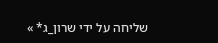שליחה על ידי שרון_ג* »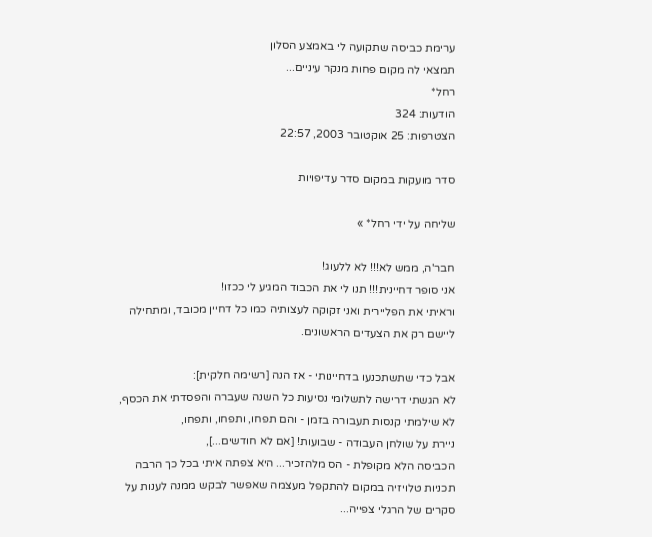ערימת כביסה שתקועה לי באמצע הסלון
תמצאי לה מקום פחות מנקר עיניים...
רחל*
הודעות: 324
הצטרפות: 25 אוקטובר 2003, 22:57

סדר מועקות במקום סדר עדיפויות

שליחה על ידי רחל* »

חבר'ה, ממש לא!!! לא ללעוג!
אני סופר דחיינית!!! תנו לי את הכבוד המגיע לי ככזו!
וראיתי את הפליירית ואני זקוקה לעצותיה כמו כל דחיין מכובד, ומתחילה ליישם רק את הצעדים הראשונים.

אבל כדי שתשתכנעו בדחיינותי - אז הנה [רשימה חלקית]:
לא הגשתי דרישה לתשלומי נסיעות כל השנה שעברה והפסדתי את הכסף,
לא שילמתי קנסות תעבורה בזמן - והם תפחו, ותפחו, ותפחו,
ניירת על שולחן העבודה - שבועות! [אם לא חודשים...],
הכביסה הלא מקופלת - הס מלהזכיר... היא צפתה איתי בכל כך הרבה תכניות טלויזיה במקום להתקפל מעצמה שאפשר לבקש ממנה לענות על סקרים של הרגלי צפייה...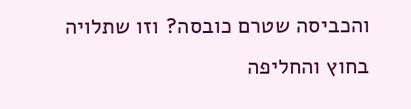והכביסה שטרם כובסה? וזו שתלויה בחוץ והחליפה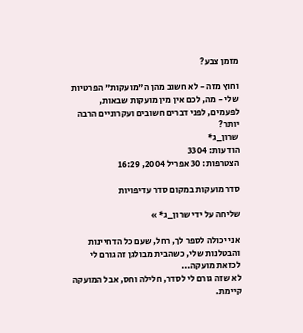מזמן צבע?

וחוץ מזה - לא חשוב מהן ה"מועקות" הפרטיות שלי - מה, לכם אין מין מועקות שבאות, לפעמים, לפני דברים חשובים ועקרוניים הרבה יותר?
שרון_ג*
הודעות: 3304
הצטרפות: 30 אפריל 2004, 16:29

סדר מועקות במקום סדר עדיפויות

שליחה על ידי שרון_ג* »

אני יכולה לספר לך, רחל, שעם כל הדחיינות והבטלנות שלי, כשהבית מבולגן זה גורם לי לכזאת מועקה...
לא שזה גורם לי לסדר, חלילה וחס, אבל המועקה קיימת.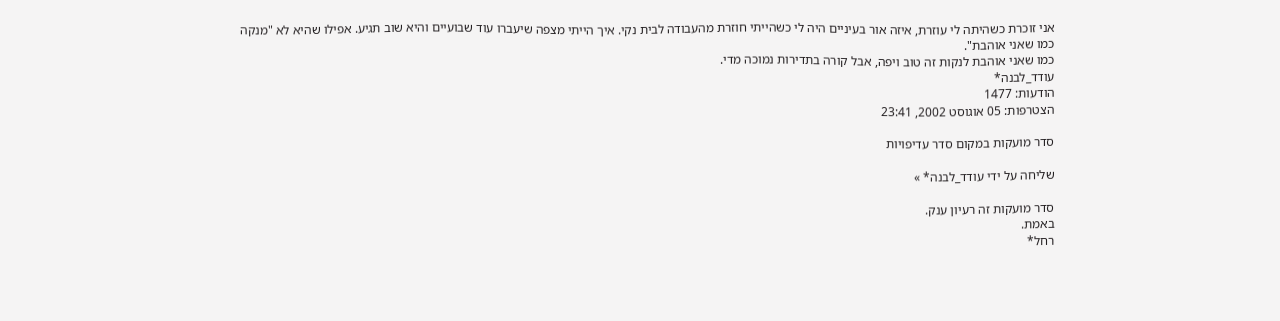אני זוכרת כשהיתה לי עוזרת, איזה אור בעיניים היה לי כשהייתי חוזרת מהעבודה לבית נקי. איך הייתי מצפה שיעברו עוד שבועיים והיא שוב תגיע. אפילו שהיא לא "מנקה כמו שאני אוהבת".
כמו שאני אוהבת לנקות זה טוב ויפה, אבל קורה בתדירות נמוכה מדי.
עודד_לבנה*
הודעות: 1477
הצטרפות: 05 אוגוסט 2002, 23:41

סדר מועקות במקום סדר עדיפויות

שליחה על ידי עודד_לבנה* »

סדר מועקות זה רעיון ענק.
באמת.
רחל*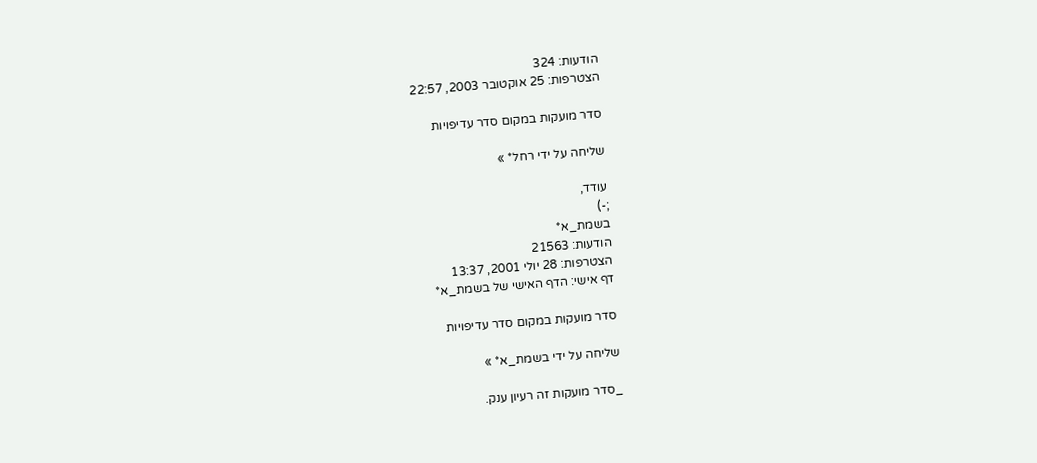הודעות: 324
הצטרפות: 25 אוקטובר 2003, 22:57

סדר מועקות במקום סדר עדיפויות

שליחה על ידי רחל* »

עודד,
;-)
בשמת_א*
הודעות: 21563
הצטרפות: 28 יולי 2001, 13:37
דף אישי: הדף האישי של בשמת_א*

סדר מועקות במקום סדר עדיפויות

שליחה על ידי בשמת_א* »

_סדר מועקות זה רעיון ענק.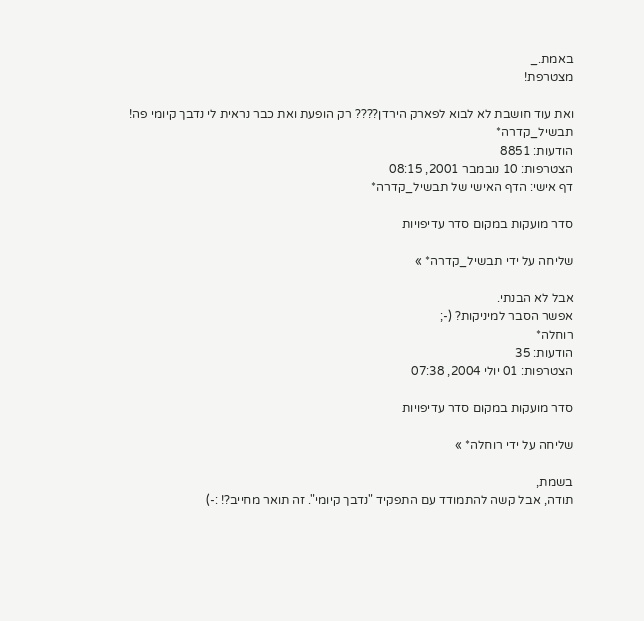באמת._
מצטרפת!

ואת עוד חושבת לא לבוא לפארק הירדן???? רק הופעת ואת כבר נראית לי נדבך קיומי פה!
תבשיל_קדרה*
הודעות: 8851
הצטרפות: 10 נובמבר 2001, 08:15
דף אישי: הדף האישי של תבשיל_קדרה*

סדר מועקות במקום סדר עדיפויות

שליחה על ידי תבשיל_קדרה* »

אבל לא הבנתי.
אפשר הסבר למיניקות? (-;
רוחלה*
הודעות: 35
הצטרפות: 01 יולי 2004, 07:38

סדר מועקות במקום סדר עדיפויות

שליחה על ידי רוחלה* »

בשמת,
תודה, אבל קשה להתמודד עם התפקיד "נדבך קיומי". זה תואר מחייב?! :-)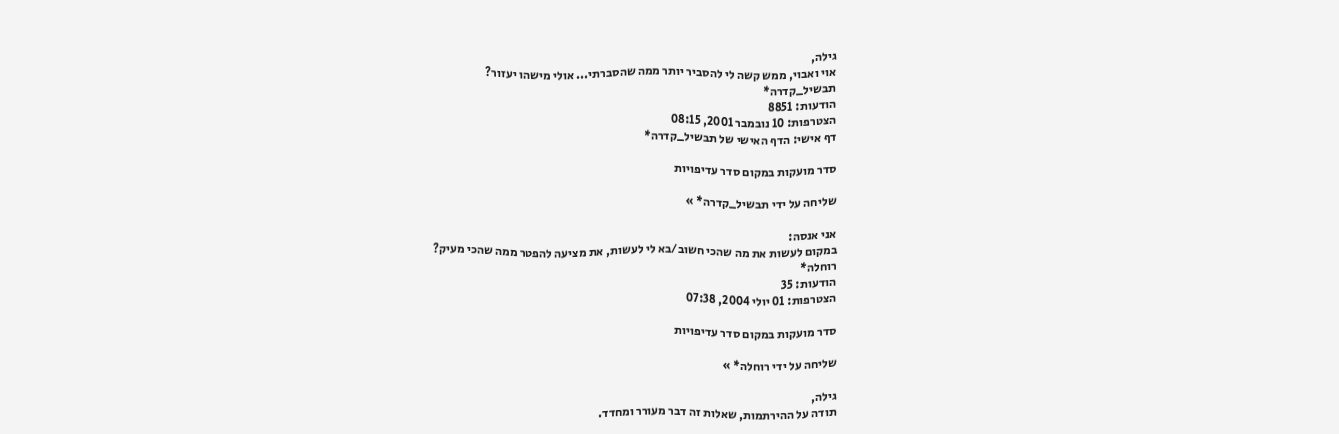גילה,
אוי ואבוי, ממש קשה לי להסביר יותר ממה שהסברתי... אולי מישהו יעזור?
תבשיל_קדרה*
הודעות: 8851
הצטרפות: 10 נובמבר 2001, 08:15
דף אישי: הדף האישי של תבשיל_קדרה*

סדר מועקות במקום סדר עדיפויות

שליחה על ידי תבשיל_קדרה* »

אני אנסה:
במקום לעשות את מה שהכי חשוב/בא לי לעשות, את מציעה להפטר ממה שהכי מעיק?
רוחלה*
הודעות: 35
הצטרפות: 01 יולי 2004, 07:38

סדר מועקות במקום סדר עדיפויות

שליחה על ידי רוחלה* »

גילה,
תודה על ההירתמות, שאלות זה דבר מעורר ומחדד.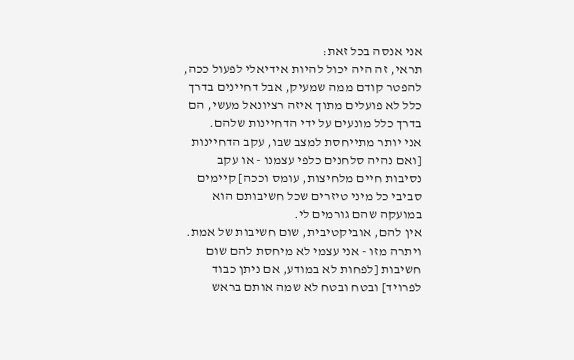אני אנסה בכל זאת:
תראי, זה היה יכול להיות אידיאלי לפעול ככה, להפטר קודם ממה שמעיק, אבל דחיינים בדרך כלל לא פועלים מתוך איזה רציונאל מעשי, הם בדרך כלל מונעים על ידי הדחיינות שלהם.
אני יותר מתייחסת למצב שבו, עקב הדחיינות [ואם נהיה סלחנים כלפי עצמנו - או עקב נסיבות חיים מלחיצות, עומס וככה] קיימים סביבי כל מיני טיזרים שכל חשיבותם הוא במועקה שהם גורמים לי.
אין להם, אוביקטיבית, שום חשיבות של אמת. ויתרה מזו - אני עצמי לא מיחסת להם שום חשיבות [לפחות לא במודע, אם ניתן כבוד לפרויד] ובטח ובטח לא שמה אותם בראש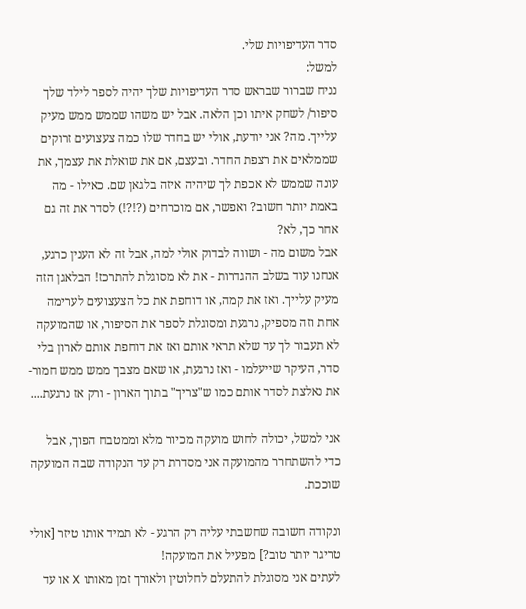סדר העדיפויות שלי.
למשל:
נניח שברור שבראש סדר העדיפויות שלך יהיה לספר לילד שלך סיפור/ לשחק איתו וכן הלאה. אבל יש משהו שממש ממש מעיק עלייך. מה? אני יודעת, אולי יש בחדר שלו כמה צעצועים זרוקים שממלאים את רצפת החדר. ובעצם, אם את שואלת את עצמך, את עונה שממש לא אכפת לך שיהיה איזה בלגאן שם. כאילו - מה באמת יותר חשוב? ואפשר, אם מוכרחים (?!?!) לסדר את זה גם אחר כך, לא?
אבל משום מה - ושווה לבדוק אולי למה, אבל זה לא הענין כרגע, אנחנו עוד בשלב ההגדרות - את לא מסוגלת להתרכז! הבלאגן הזה מעיק עלייך. ואז את קמה, או דוחפת את כל הצעצועים לערימה אחת וזה מספיק, נרגעת ומסוגלת לספר את הסיפור, או שהמועקה לא תעבור לך עד שלא תראי אותם ואז את דוחפת אותם לארון בלי סדר, העיקר שייעלמו - ואז נרגעת, או שאם מצבך ממש ממש חמור- את נאלצת לסדר אותם כמו ש"צריך" בתוך הארון - ורק אז נרגעת....

אני למשל, יכולה לחוש מועקה מכיור מלא וממטבח הפוך, אבל כדי להשתחרר מהמועקה אני מסדרת רק עד הנקודה שבה המועקה שוככת.

ונקודה חשובה שחשבתי עליה רק הרגע - לא תמיד אותו טיזר [אולי טריגר יותר טוב?] מפעיל את המועקה!
לעתים אני מסוגלת להתעלם לחלוטין ולאורך זמן מאותו X או עד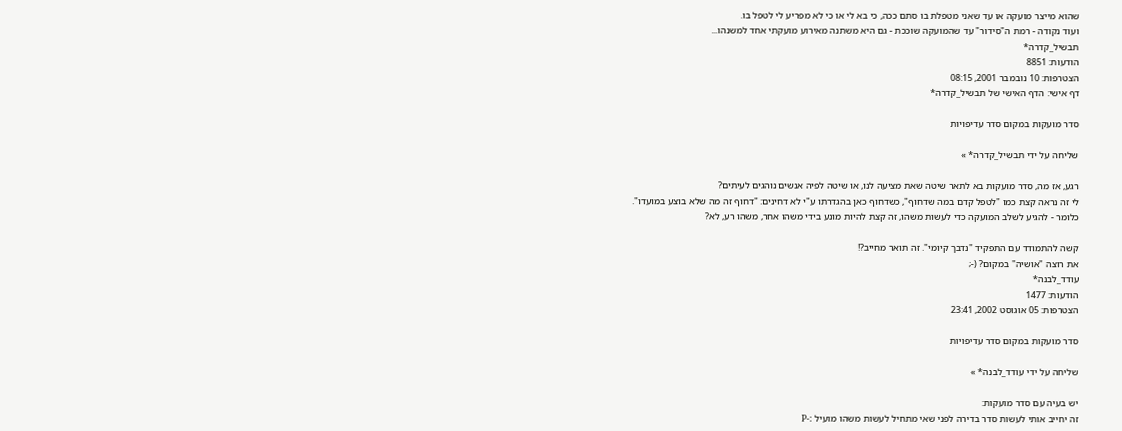שהוא מייצר מועקה או עד שאני מטפלת בו סתם ככה, כי בא לי או כי לא מפריע לי לטפל בו.
ועוד נקודה - רמת ה"סידור" עד שהמועקה שוככת - גם היא משתנה מאירוע מועקתי אחד למשנהו...
תבשיל_קדרה*
הודעות: 8851
הצטרפות: 10 נובמבר 2001, 08:15
דף אישי: הדף האישי של תבשיל_קדרה*

סדר מועקות במקום סדר עדיפויות

שליחה על ידי תבשיל_קדרה* »

רגע, אז מה, סדר מועקות בא לתאר שיטה שאת מציעה לנו, או שיטה לפיה אנשים נוהגים לעיתים?
לי זה נראה קצת כמו "לטפל קדם במה שדחוף", כשדחוף כאן בהגדרתו ע"י לא דחינים: "דחוף זה מה שלא בוצע במועדו".
כלומר - להגיע לשלב המועקה כדי לעשות משהו, זה קצת להיות מונע בידי משהו אחר, משהו רע, לא?

קשה להתמודד עם התפקיד "נדבך קיומי". זה תואר מחייב?!
את רוצה "אושיה" במקום? (-;
עודד_לבנה*
הודעות: 1477
הצטרפות: 05 אוגוסט 2002, 23:41

סדר מועקות במקום סדר עדיפויות

שליחה על ידי עודד_לבנה* »

יש בעיה עם סדר מועקות:
זה יחייב אותי לעשות סדר בדירה לפני שאי מתחיל לעשות משהו מועיל :-P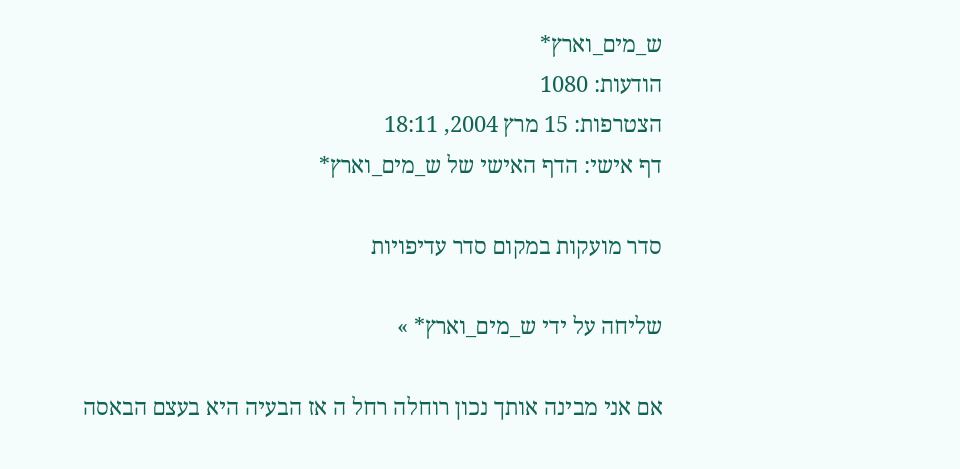ש_מים_וארץ*
הודעות: 1080
הצטרפות: 15 מרץ 2004, 18:11
דף אישי: הדף האישי של ש_מים_וארץ*

סדר מועקות במקום סדר עדיפויות

שליחה על ידי ש_מים_וארץ* »

אם אני מבינה אותך נכון רוחלה רחל ה אז הבעיה היא בעצם הבאסה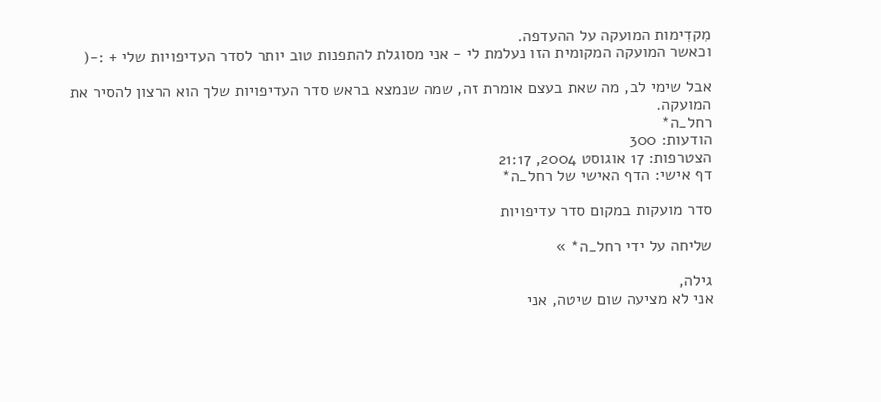מִקדִימות המועקה על ההעדפה.
וכאשר המועקה המקומית הזו נעלמת לי - אני מסוגלת להתפנות טוב יותר לסדר העדיפויות שלי + :-(

אבל שימי לב, מה שאת בעצם אומרת זה, שמה שנמצא בראש סדר העדיפויות שלך הוא הרצון להסיר את המועקה.
רחל_ה*
הודעות: 300
הצטרפות: 17 אוגוסט 2004, 21:17
דף אישי: הדף האישי של רחל_ה*

סדר מועקות במקום סדר עדיפויות

שליחה על ידי רחל_ה* »

גילה,
אני לא מציעה שום שיטה, אני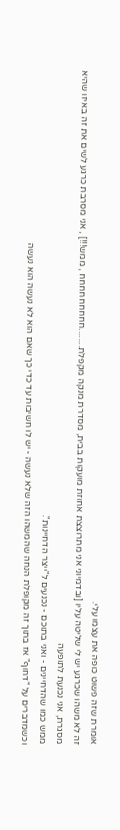אומרת שזה פשוט כופה את עצמו עלי.
זה לא משהו שכרגע יש לי שליטה עליו [ובדמיוני אני מתרוצצת אחוזת מועקות בבית, מסדרת מנקה מקפלת........חחחחחחחחח , ממש!!!] , אני מסרבת כרגע לשים את זה באיזו שהיא מסגרת, אני נכנעת לתופעה
ממש כמו שהדחיינים - ואני בתוכם - נכנעים ל"ייצר הדחיינות".
וכשמדברים על "דחוף" אז בתוך זה מקופלת הנחה שהמשהו הזה שלא נעשה - יש לו חשיבות עד כדי כך שאם הוא לא נעשה הוא נעשה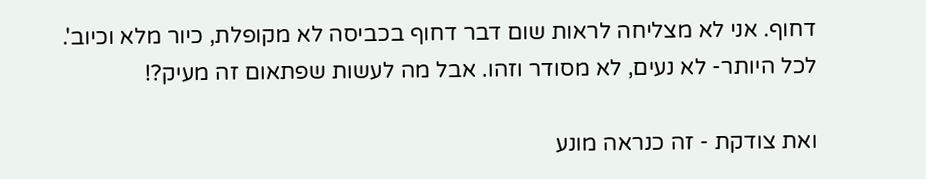דחוף. אני לא מצליחה לראות שום דבר דחוף בכביסה לא מקופלת, כיור מלא וכיוב'. לכל היותר- לא נעים, לא מסודר וזהו. אבל מה לעשות שפתאום זה מעיק?!

ואת צודקת - זה כנראה מונע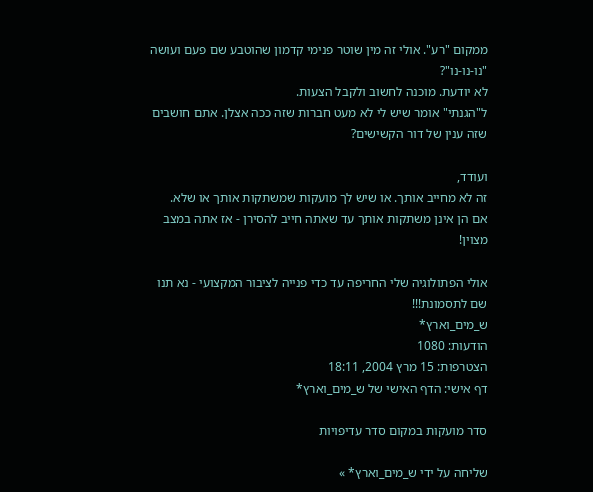ממקום "רע". אולי זה מין שוטר פנימי קדמון שהוטבע שם פעם ועושה "נו-נו-נו"?
לא יודעת. מוכנה לחשוב ולקבל הצעות.
ל"הגנתי" אומר שיש לי לא מעט חברות שזה ככה אצלן. אתם חושבים שזה ענין של דור הקשישים?

ועודד,
זה לא מחייב אותך. או שיש לך מועקות שמשתקות אותך או שלא.
אם הן אינן משתקות אותך עד שאתה חייב להסירן - אז אתה במצב מצוין!

אולי הפתולוגיה שלי החריפה עד כדי פנייה לציבור המקצועי - נא תנו שם לתסמונת!!!
ש_מים_וארץ*
הודעות: 1080
הצטרפות: 15 מרץ 2004, 18:11
דף אישי: הדף האישי של ש_מים_וארץ*

סדר מועקות במקום סדר עדיפויות

שליחה על ידי ש_מים_וארץ* »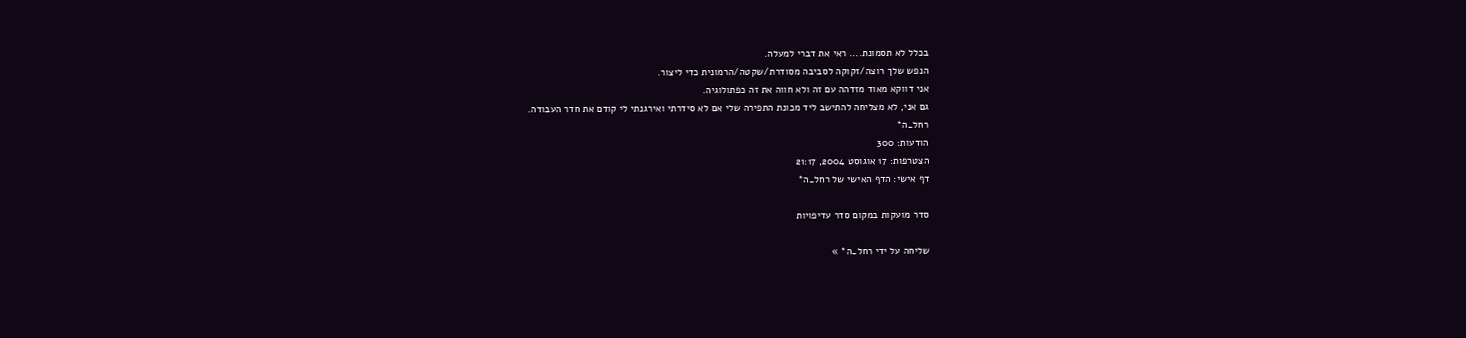בכלל לא תסמונת.... ראי את דברי למעלה.
הנפש שלך רוצה/זקוקה לסביבה מסודרת/שקטה/הרמונית כדי ליצור.
אני דווקא מאוד מזדהה עם זה ולא חווה את זה כפתולוגיה.
גם אני, לא מצליחה להתישב ליד מכונת התפירה שלי אם לא סידרתי ואירגנתי לי קודם את חדר העבודה.
רחל_ה*
הודעות: 300
הצטרפות: 17 אוגוסט 2004, 21:17
דף אישי: הדף האישי של רחל_ה*

סדר מועקות במקום סדר עדיפויות

שליחה על ידי רחל_ה* »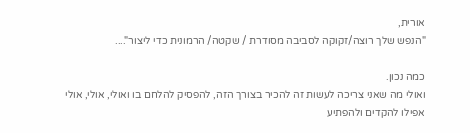אורית,
"הנפש שלך רוצה/זקוקה לסביבה מסודרת / שקטה/ הרמונית כדי ליצור"....

כמה נכון.
ואולי מה שאני צריכה לעשות זה להכיר בצורך הזה, להפסיק להלחם בו ואולי, אולי, אולי אפילו להקדים ולהפתיע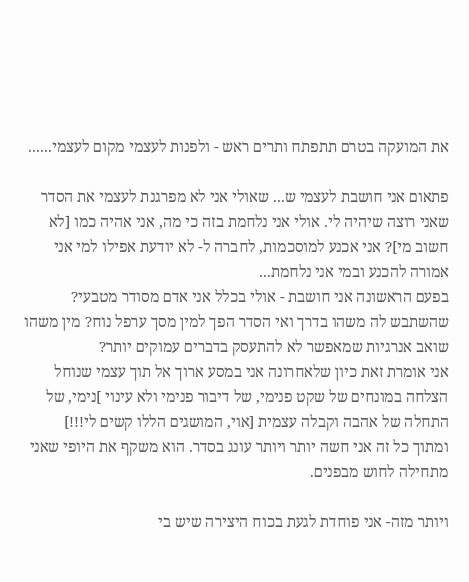את המועקה בטרם תתפתח ותרים ראש - ולפנות לעצמי מקום לעצמי......

פתאום אני חושבת לעצמי ש... שאולי אני לא מפרגנת לעצמי את הסדר שאני רוצה שיהיה לי. אולי אני נלחמת בזה כי מה, אני אהיה כמו [לא חשוב מי]? אני אכנע למוסכמות, לחברה ל- לא יודעת אפילו למי אני אמורה להכנע ובמי אני נלחמת...
בפעם הראשונה אני חושבת - אולי בכלל אני אדם מסודר מטבעי? שהשתבש לה משהו בדרך ואי הסדר הפך למין מסך ערפל נוח? מין משהו שואב אנרגיות שמאפשר לא להתעסק בדברים עמוקים יותר?
אני אומרת זאת כיון שלאחרונה אני במסע ארוך אל תוך עצמי שנוחל הצלחה במונחים של שקט פנימי, של דיבור פנימי ולא עינוי ]נימי, של התחלה של אהבה וקבלה עצמית [אוי, המושגים הללו קשים לי!!!]
ומתוך כל זה אני חשה יותר ויותר עונג בסדר. הוא משקף את היופי שאני מתחילה לחוש מבפנים.

ויותר מזה- אני פוחדת לגעת בכוח היצירה שיש בי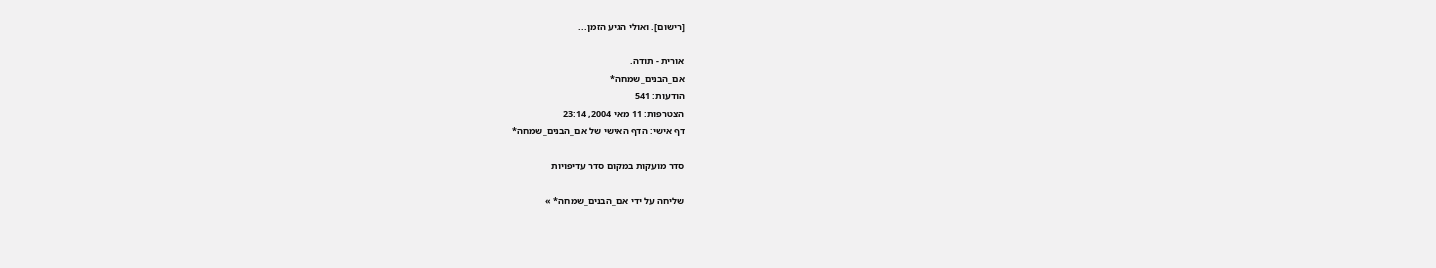[רישום]. ואולי הגיע הזמן...

אורית - תודה.
אם_הבנים_שמחה*
הודעות: 541
הצטרפות: 11 מאי 2004, 23:14
דף אישי: הדף האישי של אם_הבנים_שמחה*

סדר מועקות במקום סדר עדיפויות

שליחה על ידי אם_הבנים_שמחה* »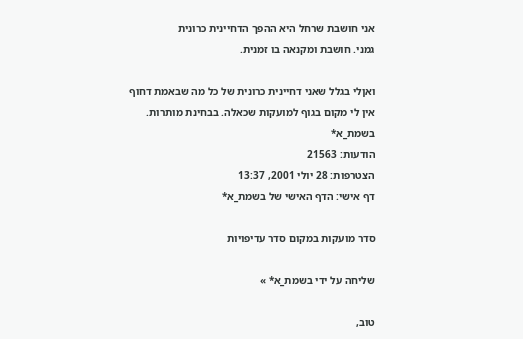אני חושבת שרחל היא ההפך הדחיינית כרונית
גמני. חושבת ומקנאה בו זמנית.

ואןלי בגלל שאני דחיינית כרונית של כל מה שבאמת דחוף אין לי מקום בגוף למועקות שכאלה. בבחינת מותרות.
בשמת_א*
הודעות: 21563
הצטרפות: 28 יולי 2001, 13:37
דף אישי: הדף האישי של בשמת_א*

סדר מועקות במקום סדר עדיפויות

שליחה על ידי בשמת_א* »

טוב,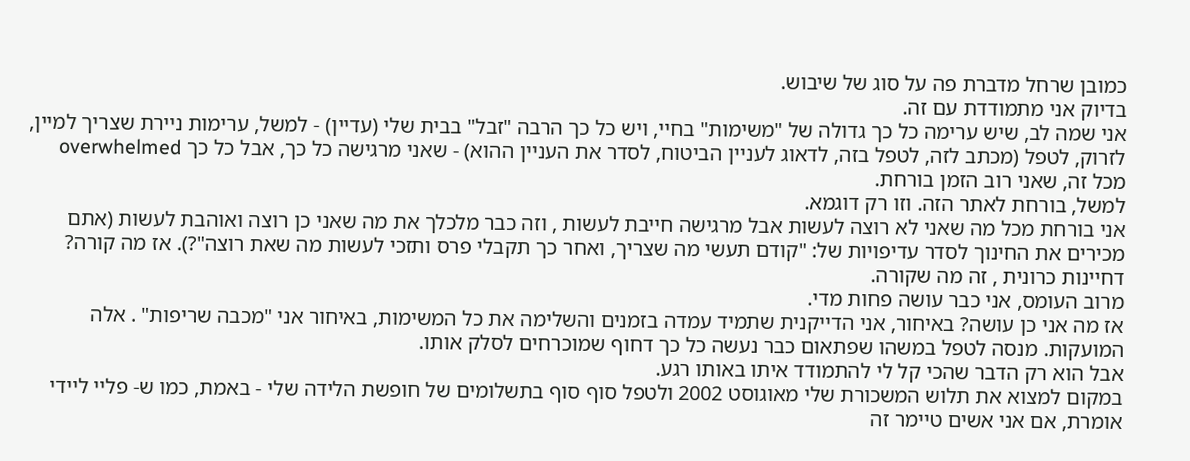כמובן שרחל מדברת פה על סוג של שיבוש.
בדיוק אני מתמודדת עם זה.
אני שמה לב, שיש ערימה כל כך גדולה של "משימות" בחיי, ויש כל כך הרבה "זבל" בבית שלי (עדיין) - למשל, ערימות ניירת שצריך למיין, לזרוק, לטפל (מכתב לזה, לטפל בזה, לדאוג לעניין הביטוח, לסדר את העניין ההוא) - שאני מרגישה כל כך, אבל כל כך overwhelmed מכל זה, שאני רוב הזמן בורחת.
למשל, בורחת לאתר הזה. וזו רק דוגמא.
אני בורחת מכל מה שאני לא רוצה לעשות אבל מרגישה חייבת לעשות , וזה כבר מלכלך את מה שאני כן רוצה ואוהבת לעשות (אתם מכירים את החינוך לסדר עדיפויות של: "קודם תעשי מה שצריך, ואחר כך תקבלי פרס ותזכי לעשות מה שאת רוצה"?). אז מה קורה?
דחיינות כרונית , זה מה שקורה.
מרוב העומס, אני כבר עושה פחות מדי.
אז מה אני כן עושה? באיחור, אני הדייקנית שתמיד עמדה בזמנים והשלימה את כל המשימות, באיחור אני "מכבה שריפות" . אלה המועקות. מנסה לטפל במשהו שפתאום כבר נעשה כל כך דחוף שמוכרחים לסלק אותו.
אבל הוא רק הדבר שהכי קל לי להתמודד איתו באותו רגע.
במקום למצוא את תלוש המשכורת שלי מאוגוסט 2002 ולטפל סוף סוף בתשלומים של חופשת הלידה שלי - באמת, כמו ש- פליי ליידי אומרת, אם אני אשים טיימר זה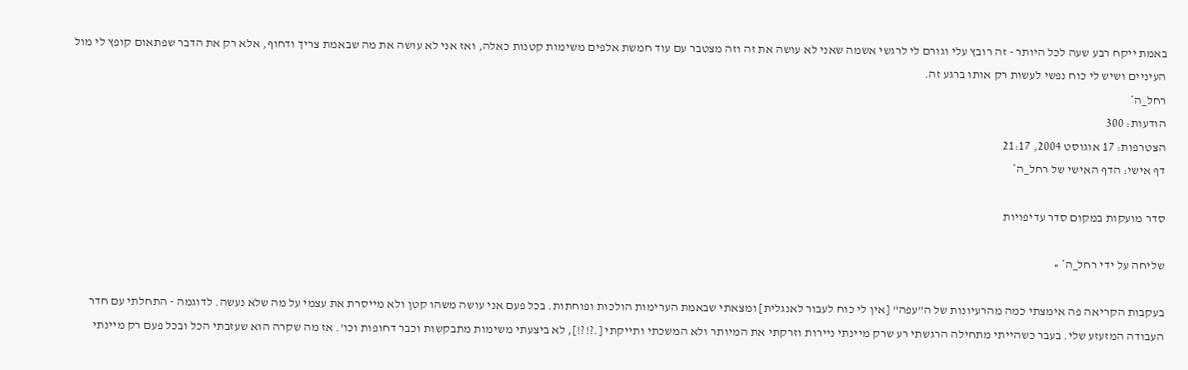באמת ייקח רבע שעה לכל היותר - זה רובץ עלי וגורם לי לרגשי אשמה שאני לא עושה את זה וזה מצטבר עם עוד חמשת אלפים משימות קטנות כאלה, ואז אני לא עושה את מה שבאמת צריך ודחוף, אלא רק את הדבר שפתאום קופץ לי מול העיניים ושיש לי כוח נפשי לעשות רק אותו ברגע זה.
רחל_ה*
הודעות: 300
הצטרפות: 17 אוגוסט 2004, 21:17
דף אישי: הדף האישי של רחל_ה*

סדר מועקות במקום סדר עדיפויות

שליחה על ידי רחל_ה* »

בעקבות הקריאה פה אימצתי כמה מהרעיונות של ה"עפה" [אין לי כוח לעבור לאנגלית] ומצאתי שבאמת הערימות הולכות ופוחתות. בכל פעם אני עושה משהו קטן ולא מייסרת את עצמי על מה שלא נעשה. לדוגמה - התחלתי עם חדר העבודה המזעזע שלי. בעבר כשהייתי מתחילה הרגשתי רע שרק מיינתי ניירות וזרקתי את המיותר ולא המשכתי ותייקתי [.?!?!], לא ביצעתי משימות מתבקשות וכבר דחופות וכו'. אז מה שקרה הוא שעזבתי הכל ובכל פעם רק מיינתי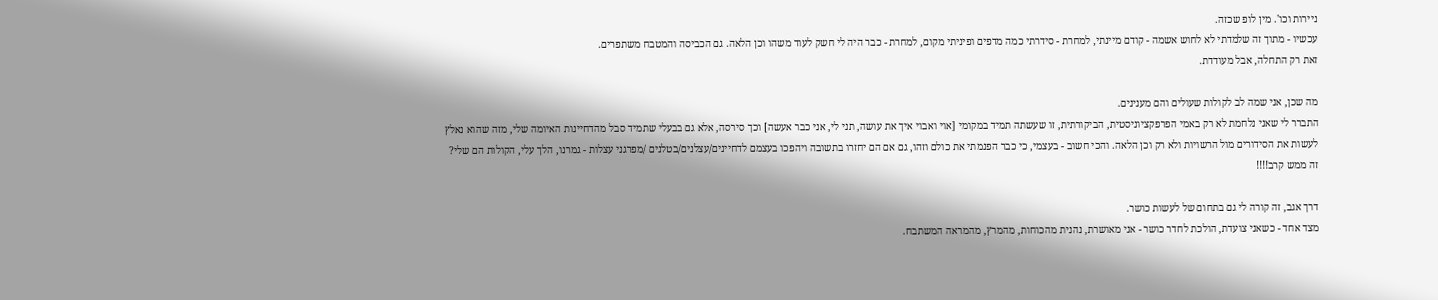ניירות וכו'. מין לופ שכזה.
עכשיו - מתוך זה שלמדתי לא לחוש אשמה - קודם מיינתי, למחרת - סידרתי כמה מדפים ופיניתי מקום, למחרת - כבר היה לי חשק לעוד משהו וכן הלאה. גם הכביסה והמטבח משתפרים.
זאת רק התחלה, אבל מעודדת.

מה שכן, אני שמה לב לקולות שעולים והם מענינים.
התברר לי שאני נלחמת לא רק באמי הפרפקציוניסטית, הביקורתית, זו שעשתה תמיד במקומי [אוי ואבוי איך את עושה, תני לי, אני כבר אעשה] וכך סירסה, אלא גם בבעלי שתמיד סבל מהדחיינות האיומה שלי, מזה שהוא נאלץ לעשות את הסידורים מול הרשויות ולא רק וכן הלאה. והכי חשוב - בעצמי, כי כבר הפנמתי את כולם וזהו, גם אם הם יחזרו בתשובה ויהפכו בעצמם לדחיינים/עצלנים/בטלנים /מפרגני עצלות - גמרנו, הלך עלי, הקולות הם שלי?
זה ממש קרב!!!!

דרך אגב, זה קורה לי גם בתחום של לעשות כושר.
מצד אחד - כשאני צועדת, הולכת לחדר כושר - אני מאושרת, נהנית מהכוחות, מהמרץ, מהמראה המשתבח.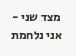מצד שני - אני נלחמת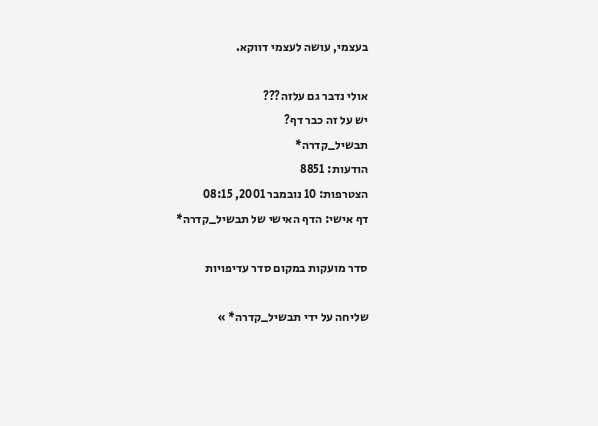בעצמי, עושה לעצמי דווקא.

אולי נדבר גם עלזה???
יש על זה כבר דף?
תבשיל_קדרה*
הודעות: 8851
הצטרפות: 10 נובמבר 2001, 08:15
דף אישי: הדף האישי של תבשיל_קדרה*

סדר מועקות במקום סדר עדיפויות

שליחה על ידי תבשיל_קדרה* »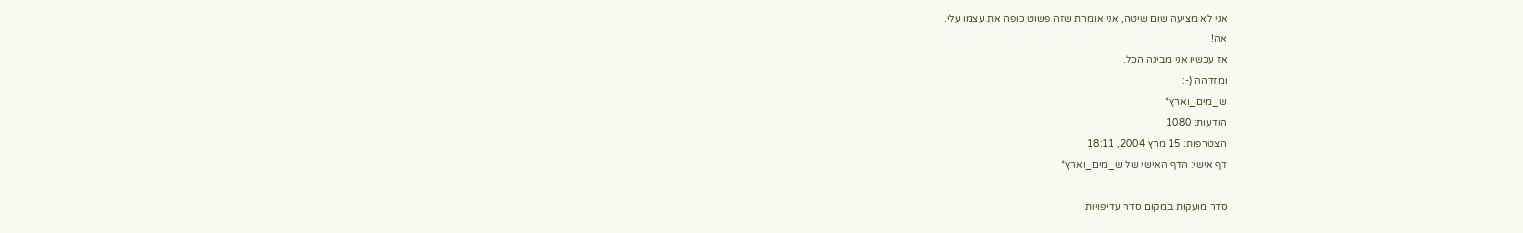אני לא מציעה שום שיטה, אני אומרת שזה פשוט כופה את עצמו עלי.
אה!
אז עכשיו אני מבינה הכל.
ומזדהה (-:
ש_מים_וארץ*
הודעות: 1080
הצטרפות: 15 מרץ 2004, 18:11
דף אישי: הדף האישי של ש_מים_וארץ*

סדר מועקות במקום סדר עדיפויות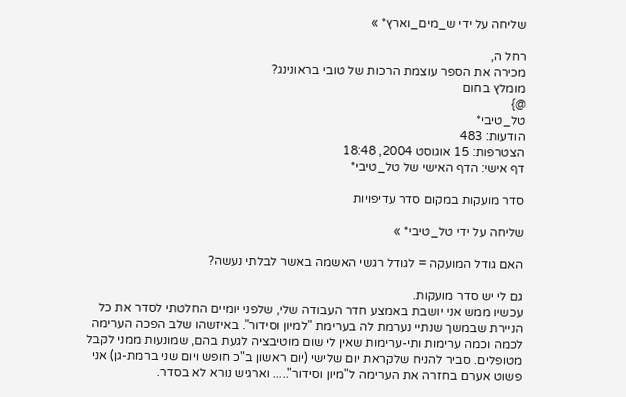שליחה על ידי ש_מים_וארץ* »

רחל ה,
מכירה את הספר עוצמת הרכות של טובי בראונינג?
מומלץ בחום
@}
טל_טיבי*
הודעות: 483
הצטרפות: 15 אוגוסט 2004, 18:48
דף אישי: הדף האישי של טל_טיבי*

סדר מועקות במקום סדר עדיפויות

שליחה על ידי טל_טיבי* »

האם גודל המועקה = לגודל רגשי האשמה באשר לבלתי נעשה?

גם לי יש סדר מועקות.
עכשיו ממש אני יושבת באמצע חדר העבודה שלי, שלפני יומיים החלטתי לסדר את כל הניירת שבמשך שנתיי נערמת לה בערימת "למיון וסידור". באיזשהו שלב הפכה הערימה לכמה וכמה ערימות ותי-ערימות שאין לי שום מוטיבציה לגעת בהם, שמונעות ממני לקבל מטופלים. סביר להניח שלקראת יום שלישי (יום ראשון ב"כ חופש ויום שני ברמת-גן) אני פשוט אערם בחזרה את הערימה ל"מיון וסידור"..... וארגיש נורא לא בסדר.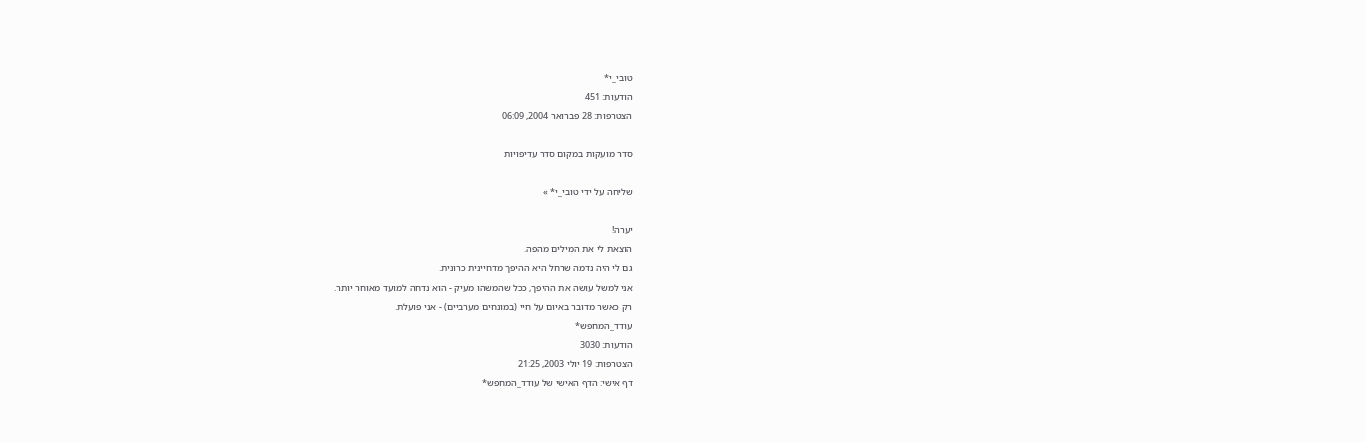טובי_י*
הודעות: 451
הצטרפות: 28 פברואר 2004, 06:09

סדר מועקות במקום סדר עדיפויות

שליחה על ידי טובי_י* »

יערה!
הוצאת לי את המילים מהפה.
גם לי היה נדמה שרחל היא ההיפך מדחיינית כרונית.
אני למשל עושה את ההיפך, ככל שהמשהו מעיק - הוא נדחה למועד מאוחר יותר.
רק כאשר מדובר באיום על חיי (במונחים מערביים) - אני פועלת.
עודד_המחפש*
הודעות: 3030
הצטרפות: 19 יולי 2003, 21:25
דף אישי: הדף האישי של עודד_המחפש*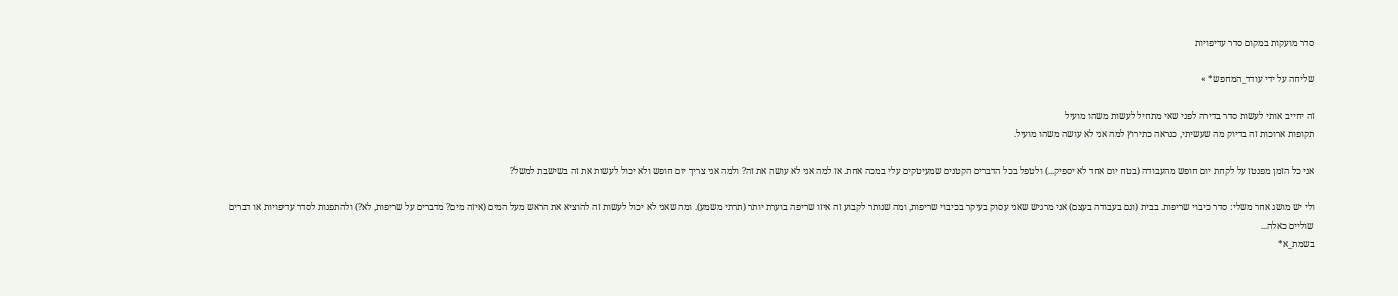סדר מועקות במקום סדר עדיפויות

שליחה על ידי עודד_המחפש* »

זה יחייב אותי לעשות סדר בדירה לפני שאי מתחיל לעשות משהו מועיל
תקופות ארוכות זה בדיוק מה שעשיתי, כנראה כתירוץ למה אני לא עושה משהו מועיל.

אני כל הזמן מפנטז על לקחת יום חופש מהעבודה (בטח יום אחד לא יספיק...) ולטפל בכל הדברים הקטנים שמעיטקים עלי במכה אחת. אז למה אני לא עושה את זה? ולמה אני צריך יום חופש ולא יכול לעשות את זה בשישבת למשל?

ולי יש מושג אחר משלי: סדר כיבוי שריפות. בבית (וגם בעבודה בעצם) אני מרגיש שאני עסוק בעיקר בכיבוי שריפות, ומה שנותר לקבוע זה איזו שריפה בוערת יותר (תרתי משמע). ומה שאני לא יכול לעשות זה להוציא את הראש מעל המים (איזה מים? מדברים על שריפות, לא?) ולהתפנות לסדר עדיפויות או דברים שוליים כאלה...
בשמת_א*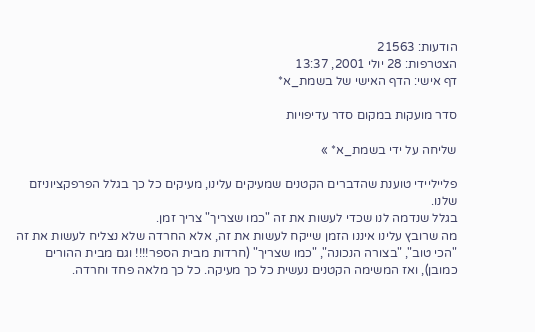הודעות: 21563
הצטרפות: 28 יולי 2001, 13:37
דף אישי: הדף האישי של בשמת_א*

סדר מועקות במקום סדר עדיפויות

שליחה על ידי בשמת_א* »

פלייליידי טוענת שהדברים הקטנים שמעיקים עלינו, מעיקים כל כך בגלל הפרפקציוניזם שלנו.
בגלל שנדמה לנו שכדי לעשות את זה "כמו שצריך" צריך זמן.
מה שרובץ עלינו איננו הזמן שייקח לעשות את זה, אלא החרדה שלא נצליח לעשות את זה "הכי טוב", "בצורה הנכונה", "כמו שצריך" (חרדות מבית הספר!!!! וגם מבית ההורים כמובן), ואז המשימה הקטנים נעשית כל כך מעיקה. כל כך מלאה פחד וחרדה.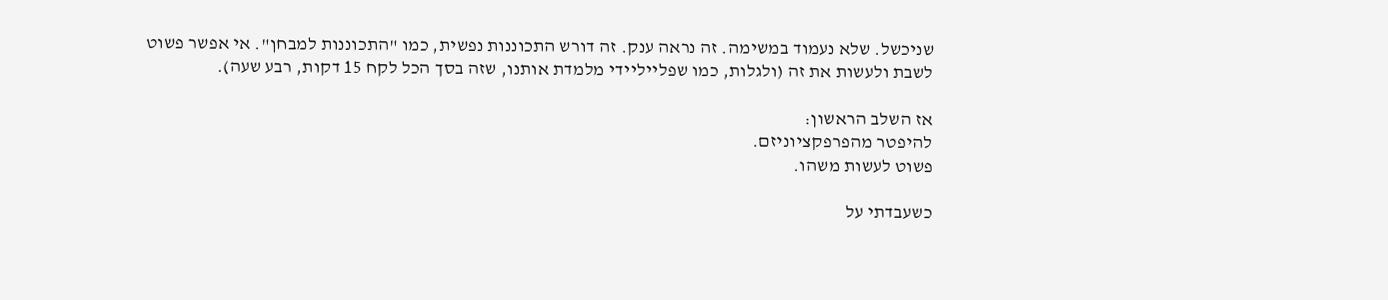שניכשל. שלא נעמוד במשימה. זה נראה ענק. זה דורש התכוננות נפשית, כמו "התכוננות למבחן". אי אפשר פשוט לשבת ולעשות את זה (ולגלות, כמו שפלייליידי מלמדת אותנו, שזה בסך הכל לקח 15 דקות, רבע שעה).

אז השלב הראשון:
להיפטר מהפרפקציוניזם.
פשוט לעשות משהו.

כשעבדתי על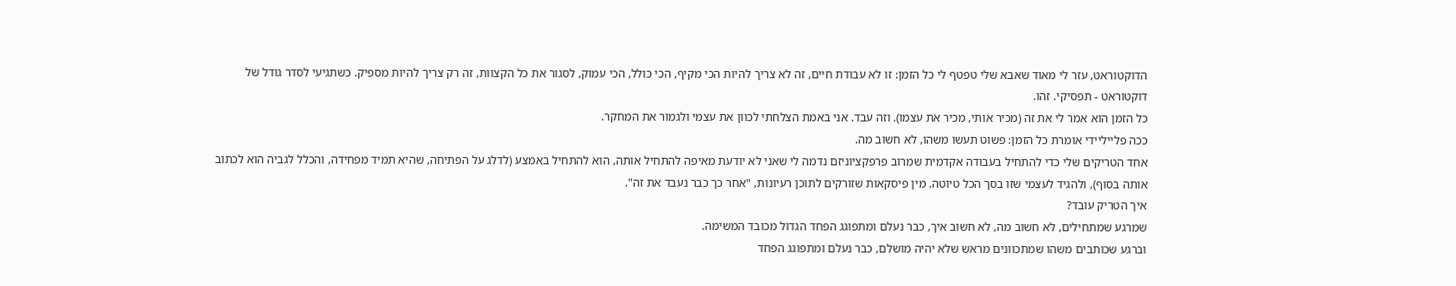הדוקטוראט, עזר לי מאוד שאבא שלי טפטף לי כל הזמן: זו לא עבודת חיים, זה לא צריך להיות הכי מקיף, הכי כולל, הכי עמוק, לסגור את כל הקצוות, זה רק צריך להיות מספיק. כשתגיעי לסדר גודל של דוקטוראט - תפסיקי. זהו.
כל הזמן הוא אמר לי את זה (מכיר אותי, מכיר את עצמו). וזה עבד. אני באמת הצלחתי לכוון את עצמי ולגמור את המחקר.
ככה פלייליידי אומרת כל הזמן: פשוט תעשו משהו, לא חשוב מה.
אחד הטריקים שלי כדי להתחיל בעבודה אקדמית שמרוב פרפקציוניזם נדמה לי שאני לא יודעת מאיפה להתחיל אותה, הוא להתחיל באמצע (לדלג על הפתיחה, שהיא תמיד מפחידה, והכלל לגביה הוא לכתוב אותה בסוף), ולהגיד לעצמי שזו בסך הכל טיוטה. מין פיסקאות שזורקים לתוכן רעיונות, "אחר כך כבר נעבד את זה".
איך הטריק עובד?
שמרגע שמתחילים, לא חשוב מה, לא חשוב איך, כבר נעלם ומתפוגג הפחד הגדול מכובד המשימה.
וברגע שכותבים משהו שמתכוונים מראש שלא יהיה מושלם, כבר נעלם ומתפוגג הפחד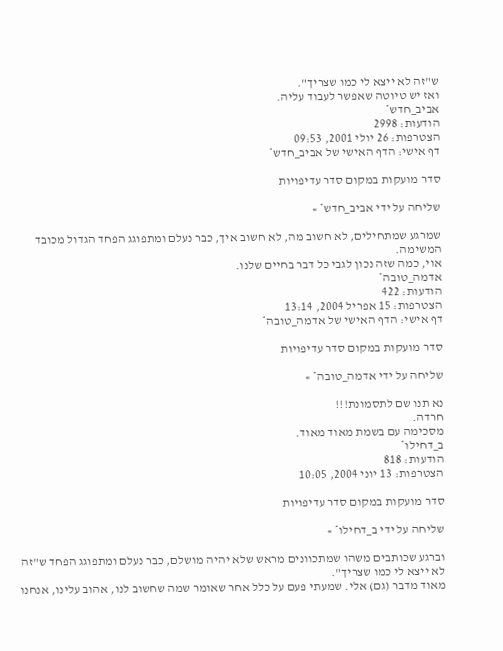ש"זה לא ייצא לי כמו שצריך".
ואז יש טיוטה שאפשר לעבוד עליה.
אביב_חדש*
הודעות: 2998
הצטרפות: 26 יולי 2001, 09:53
דף אישי: הדף האישי של אביב_חדש*

סדר מועקות במקום סדר עדיפויות

שליחה על ידי אביב_חדש* »

שמרגע שמתחילים, לא חשוב מה, לא חשוב איך, כבר נעלם ומתפוגג הפחד הגדול מכובד המשימה.
אוי, כמה שזה נכון לגבי כל דבר בחיים שלנו.
אדמה_טובה*
הודעות: 422
הצטרפות: 15 אפריל 2004, 13:14
דף אישי: הדף האישי של אדמה_טובה*

סדר מועקות במקום סדר עדיפויות

שליחה על ידי אדמה_טובה* »

נא תנו שם לתסמונת!!!
חרדה.
מסכימה עם בשמת מאוד מאוד.
ב_דחילו*
הודעות: 818
הצטרפות: 13 יוני 2004, 10:05

סדר מועקות במקום סדר עדיפויות

שליחה על ידי ב_דחילו* »

וברגע שכותבים משהו שמתכוונים מראש שלא יהיה מושלם, כבר נעלם ומתפוגג הפחד ש"זה לא ייצא לי כמו שצריך".
מאוד מדבר (גם) אלי. שמעתי פעם על כלל אחר שאומר שמה שחשוב לנו, אהוב עלינו, אנחנו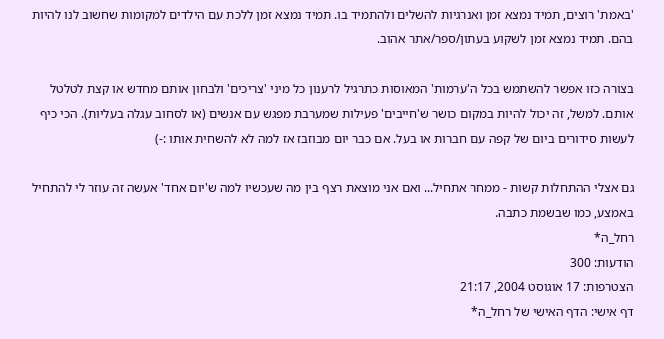'באמת' רוצים, תמיד נמצא זמן ואנרגיות להשלים ולהתמיד בו. תמיד נמצא זמן ללכת עם הילדים למקומות שחשוב לנו להיות בהם. תמיד נמצא זמן לשקוע בעתון/ספר/אתר אהוב.

בצורה כזו אפשר להשתמש בכל ה'ערמות' המאוסות כתרגיל לרענון כל מיני 'צריכים' ולבחון אותם מחדש או קצת לטלטל אותם. למשל, זה יכול להיות במקום כושר ש'חייבים' פעילות שמערבת מפגש עם אנשים (או לסחוב עגלה בעליות). הכי כיף לעשות סידורים ביום של קפה עם חברות או בעל. אם כבר יום מבוזבז אז למה לא להשחית אותו :-)

גם אצלי ההתחלות קשות - ממחר אתחיל... ואם אני מוצאת רצף בין מה שעכשיו למה ש'יום אחד' אעשה זה עוזר לי להתחיל באמצע, כמו שבשמת כתבה.
רחל_ה*
הודעות: 300
הצטרפות: 17 אוגוסט 2004, 21:17
דף אישי: הדף האישי של רחל_ה*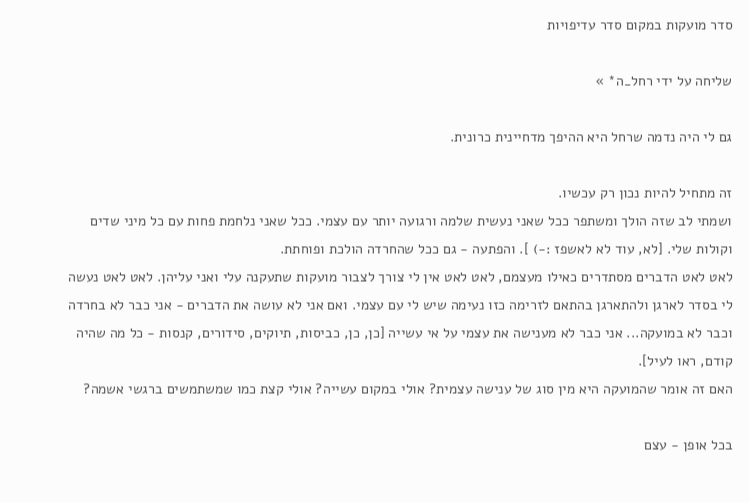סדר מועקות במקום סדר עדיפויות

שליחה על ידי רחל_ה* »

גם לי היה נדמה שרחל היא ההיפך מדחיינית כרונית.

זה מתחיל להיות נכון רק עכשיו.
ושמתי לב שזה הולך ומשתפר ככל שאני נעשית שלמה ורגועה יותר עם עצמי. ככל שאני נלחמת פחות עם כל מיני שדים וקולות שלי. [לא, עוד לא לאשפז :-) ]. והפתעה - גם ככל שהחרדה הולכת ופוחתת.
לאט לאט הדברים מסתדרים כאילו מעצמם, לאט לאט אין לי צורך לצבור מועקות שתעקנה עלי ואני עליהן. לאט לאט נעשה לי בסדר לארגן ולהתארגן בהתאם לזרימה כזו נעימה שיש לי עם עצמי. ואם אני לא עושה את הדברים - אני כבר לא בחרדה וכבר לא במועקה... אני כבר לא מענישה את עצמי על אי עשייה [כן, כן, כביסות, תיוקים, סידורים, קנסות - כל מה שהיה קודם, ראו לעיל].
האם זה אומר שהמועקה היא מין סוג של ענישה עצמית? אולי במקום עשייה? אולי קצת כמו שמשתמשים ברגשי אשמה?

בכל אופן - עצם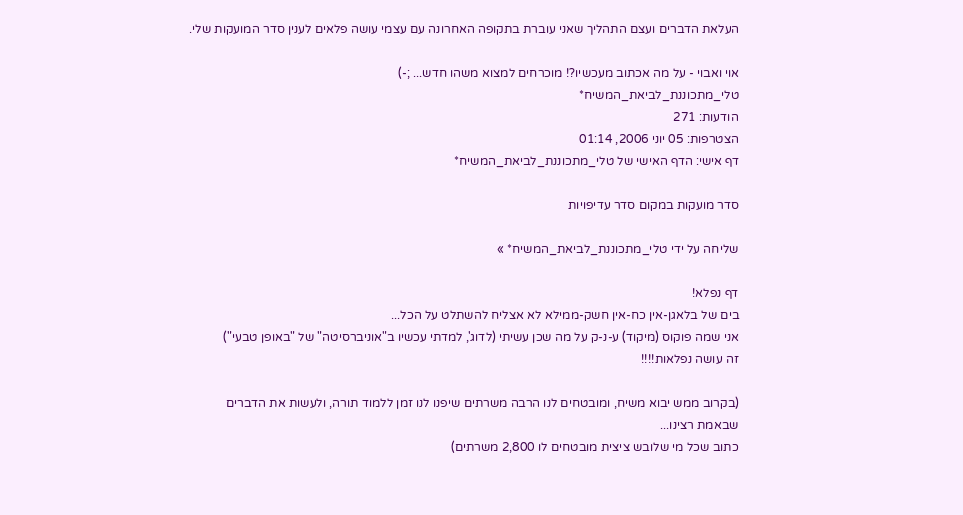העלאת הדברים ועצם התהליך שאני עוברת בתקופה האחרונה עם עצמי עושה פלאים לענין סדר המועקות שלי.

אוי ואבוי - על מה אכתוב מעכשיו?! מוכרחים למצוא משהו חדש... ;-)
טלי_מתכוננת_לביאת_המשיח*
הודעות: 271
הצטרפות: 05 יוני 2006, 01:14
דף אישי: הדף האישי של טלי_מתכוננת_לביאת_המשיח*

סדר מועקות במקום סדר עדיפויות

שליחה על ידי טלי_מתכוננת_לביאת_המשיח* »

דף נפלא!
בים של בלאגן-אין כח-אין חשק-ממילא לא אצליח להשתלט על הכל...
אני שמה פוקוס (מיקוד) ע-נ-ק על מה שכן עשיתי (לדוג', למדתי עכשיו ב"אוניברסיטה" של "באופן טבעי")
זה עושה נפלאות!!!!

(בקרוב ממש יבוא משיח, ומובטחים לנו הרבה משרתים שיפנו לנו זמן ללמוד תורה, ולעשות את הדברים שבאמת רצינו...
כתוב שכל מי שלובש ציצית מובטחים לו 2,800 משרתים)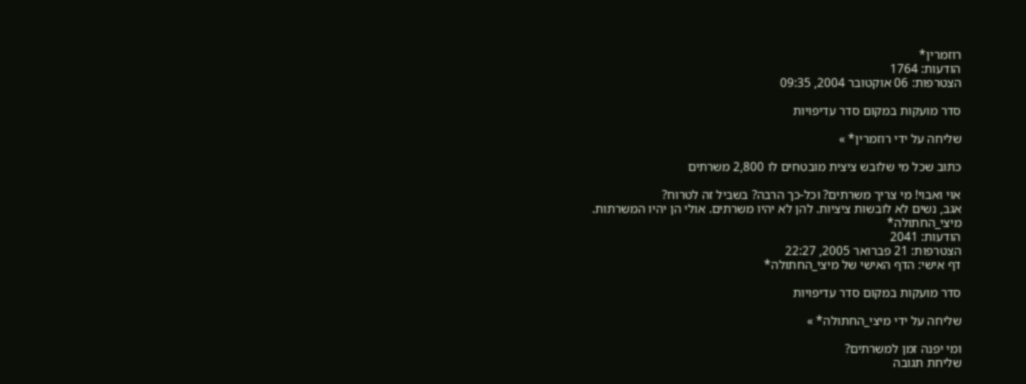רוזמרין*
הודעות: 1764
הצטרפות: 06 אוקטובר 2004, 09:35

סדר מועקות במקום סדר עדיפויות

שליחה על ידי רוזמרין* »

כתוב שכל מי שלובש ציצית מובטחים לו 2,800 משרתים

אוי ואבוי! מי צריך משרתים? וכל-כך הרבה? בשביל זה לטרוח?
אגב, נשים לא לובשות ציציות. להן לא יהיו משרתים. אולי הן יהיו המשרתות.
מיצי_החתולה*
הודעות: 2041
הצטרפות: 21 פברואר 2005, 22:27
דף אישי: הדף האישי של מיצי_החתולה*

סדר מועקות במקום סדר עדיפויות

שליחה על ידי מיצי_החתולה* »

ומי יפנה זמן למשרתים?
שליחת תגובה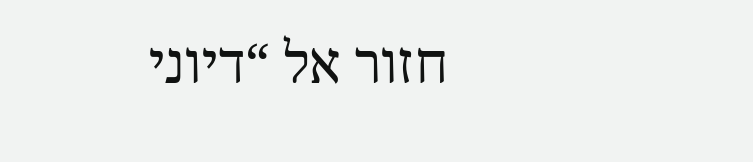חזור אל “דיוני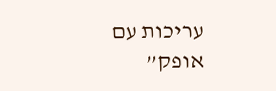עריכות עם אופק”